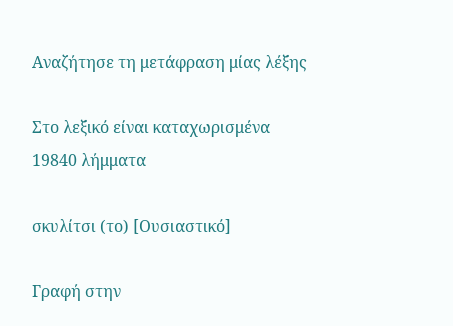Αναζήτησε τη μετάφραση μίας λέξης

Στο λεξικό είναι καταχωρισμένα 19840 λήμματα

σκυλίτσι (το) [Ουσιαστικό]

Γραφή στην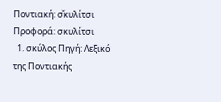Ποντιακή: σ̌κυλίτσι Προφορά: σκυλίτσι
  1. σκύλος Πηγή: Λεξικό της Ποντιακής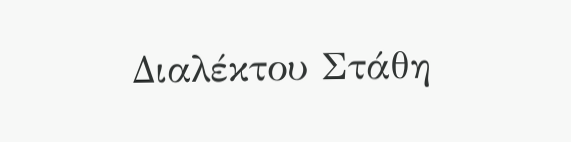Διαλέκτου Στάθη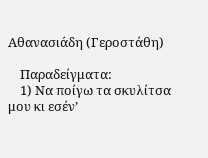Αθανασιάδη (Γεροστάθη)

    Παραδείγματα:
    1) Να ποίγω τα σκυλίτσα μου κι εσέν’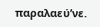παραλαεύ’νε.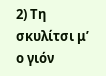2) Τη σκυλίτσι μ’ ο γιόν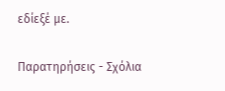εδίεξέ με.

Παρατηρήσεις - Σχόλια